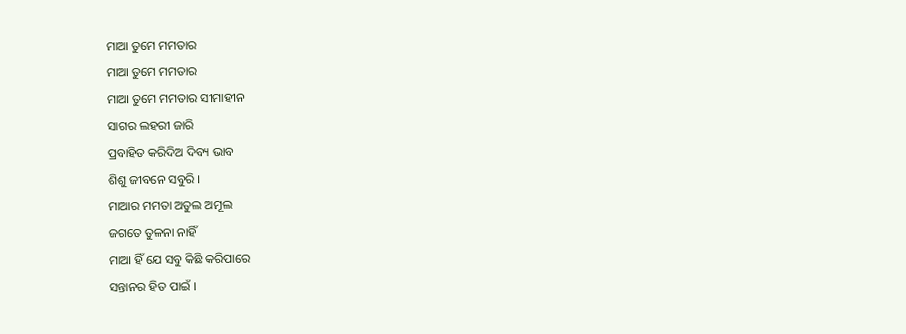ମାଆ ତୁମେ ମମତାର
ମାଆ ତୁମେ ମମତାର
ମାଆ ତୁମେ ମମତାର ସୀମାହୀନ
ସାଗର ଲହରୀ ଜାରି
ପ୍ରବାହିତ କରିଦିଅ ଦିବ୍ୟ ଭାବ
ଶିଶୁ ଜୀବନେ ସବୁରି ।
ମାଆର ମମତା ଅତୁଲ ଅମୂଲ
ଜଗତେ ତୁଳନା ନାହିଁ
ମାଆ ହିଁ ଯେ ସବୁ କିଛି କରିପାରେ
ସନ୍ତାନର ହିତ ପାଇଁ ।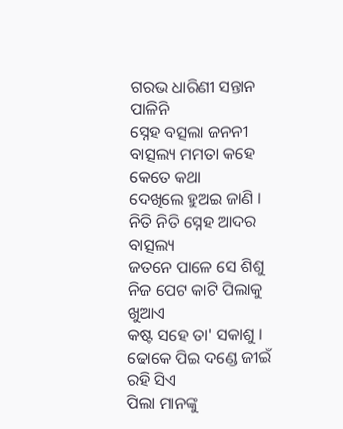ଗରଭ ଧାରିଣୀ ସନ୍ତାନ ପାଳିନି
ସ୍ନେହ ବତ୍ସଲା ଜନନୀ
ବାତ୍ସଲ୍ୟ ମମତା କହେ କେତେ କଥା
ଦେଖିଲେ ହୁଅଇ ଜାଣି ।
ନିତି ନିତି ସ୍ନେହ ଆଦର ବାତ୍ସଲ୍ୟ
ଜତନେ ପାଳେ ସେ ଶିଶୁ
ନିଜ ପେଟ କାଟି ପିଲାକୁ ଖୁଆଏ
କଷ୍ଟ ସହେ ତା' ସକାଶୁ ।
ଢୋକେ ପିଇ ଦଣ୍ଡେ ଜୀଇଁ ରହି ସିଏ
ପିଲା ମାନଙ୍କୁ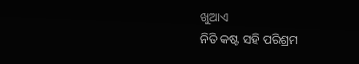ଖୁଆଏ
ନିତି କଷ୍ଟ ସହି ପରିଶ୍ରମ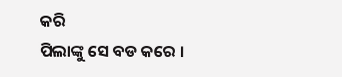କରି
ପିଲାଙ୍କୁ ସେ ବଡ କରେ ।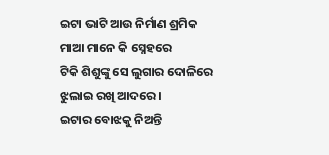ଇଟା ଭାଟି ଆଉ ନିର୍ମାଣ ଶ୍ରମିକ
ମାଆ ମାନେ କି ସ୍ନେହରେ
ଟିକି ଶିଶୁଙ୍କୁ ସେ ଲୁଗାର ଦୋଳିରେ
ଝୁଲାଇ ରଖି ଆଦରେ ।
ଇଟାର ବୋଝକୁ ନିଅନ୍ତି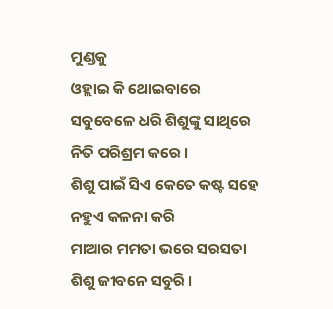ମୁଣ୍ଡକୁ
ଓହ୍ଲାଇ କି ଥୋଇବାରେ
ସବୁବେଳେ ଧରି ଶିଶୁଙ୍କୁ ସାଥିରେ
ନିତି ପରିଶ୍ରମ କରେ ।
ଶିଶୁ ପାଇଁ ସିଏ କେତେ କଷ୍ଟ ସହେ
ନହୁଏ କଳନା କରି
ମାଆର ମମତା ଭରେ ସରସତା
ଶିଶୁ ଜୀବନେ ସବୁରି ।